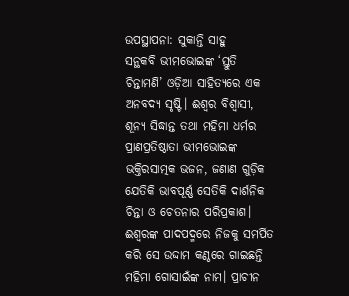ଉପସ୍ଥାପନା: ସୁକାନ୍ତି ସାହୁ
ସନ୍ଥକବି ଭୀମଭୋଇଙ୍କ ‘ସ୍ତୁତି ଚିନ୍ତାମଣି’ ଓଡ଼ିଆ ସାହିତ୍ୟରେ ଏକ ଅନବଦ୍ୟ ସୃଷ୍ଟି। ଈଶ୍ୱର ବିଶ୍ବାସୀ, ଶୂନ୍ୟ ସିଦ୍ଧାନ୍ତ ତଥା ମହିମା ଧର୍ମର ପ୍ରାଣପ୍ରତିଷ୍ଠାତା ଭୀମଭୋଇଙ୍କ ଭକ୍ତିରସାତ୍ମକ ଭଜନ, ଜଣାଣ ଗୁଡ଼ିକ ଯେତିକି ଭାବପୂର୍ଣ୍ଣ ସେତିକି ଦାର୍ଶନିକ ଚିନ୍ତା ଓ ଚେତନାର ପରିପ୍ରକାଶ। ଈଶ୍ବରଙ୍କ ପାଦପଦ୍ମରେ ନିଜକୁ ସମର୍ପିତ କରି ସେ ଉଦ୍ଦାମ କଣ୍ଠରେ ଗାଇଛନ୍ତି ମହିମା ଗୋସାଇଁଙ୍କ ନାମ। ପ୍ରାଚୀନ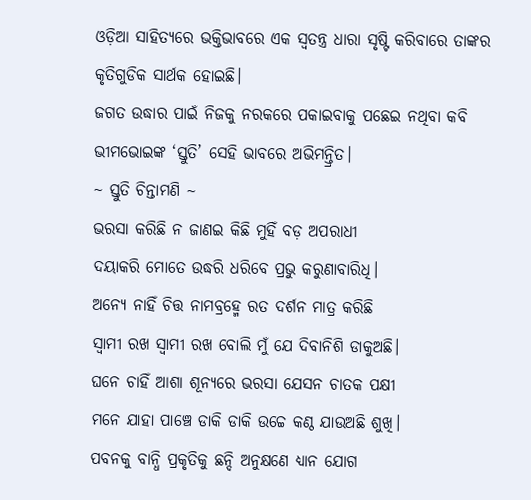ଓଡ଼ିଆ ସାହିତ୍ୟରେ ଭକ୍ତିଭାବରେ ଏକ ସ୍ଵତନ୍ତ୍ର ଧାରା ସୃଷ୍ଟି କରିବାରେ ତାଙ୍କର କୃତିଗୁଡିକ ସାର୍ଥକ ହୋଇଛି।
ଜଗତ ଉଦ୍ଧାର ପାଇଁ ନିଜକୁ ନରକରେ ପକାଇବାକୁ ପଛେଇ ନଥିବା କବି ଭୀମଭୋଇଙ୍କ ‘ସ୍ତୁତି’ ସେହି ଭାବରେ ଅଭିମନ୍ତ୍ରିତ।
~ ସ୍ତୁତି ଚିନ୍ତାମଣି ~
ଭରସା କରିଛି ନ ଜାଣଇ କିଛି ମୁହିଁ ବଡ଼ ଅପରାଧୀ
ଦୟାକରି ମୋତେ ଉଦ୍ଧରି ଧରିବେ ପ୍ରଭୁ କରୁଣାବାରିଧି।
ଅନ୍ୟେ ନାହିଁ ଚିତ୍ତ ନାମବ୍ରହ୍ମେ ରତ ଦର୍ଶନ ମାତ୍ର କରିଛି
ସ୍ଵାମୀ ରଖ ସ୍ଵାମୀ ରଖ ବୋଲି ମୁଁ ଯେ ଦିବାନିଶି ଡାକୁଅଛି।
ଘନେ ଚାହିଁ ଆଶା ଶୂନ୍ୟରେ ଭରସା ଯେସନ ଚାତକ ପକ୍ଷୀ
ମନେ ଯାହା ପାଞ୍ଚେ ଡାକି ଡାକି ଉଚ୍ଚେ କଣ୍ଠ ଯାଉଅଛି ଶୁଖି।
ପବନକୁ ବାନ୍ଧି ପ୍ରକୃତିକୁ ଛନ୍ଦି ଅନୁକ୍ଷଣେ ଧ୍ୟାନ ଯୋଗ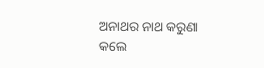ଅନାଥର ନାଥ କରୁଣା କଲେ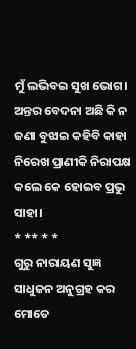ମୁଁ ଲଭିବଇ ସୁଖ ଭୋଗ।
ଅନ୍ତର ବେଦନା ଅଛି କି ନ ଜଣା ବୁଝାଇ କହିବି କାହା
ନିରେଖ ପ୍ରାଣୀକି ନିରାପକ୍ଷ କଲେ କେ ହୋଇବ ପ୍ରଭୁ ସାହା।
* ** * *
ଗୁରୁ ନାରାୟଣ ସୁଜ୍ଞ ସାଧୁଜନ ଅନୁଗ୍ରହ କର ମୋତେ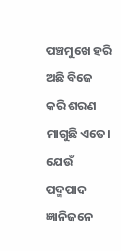ପଞ୍ଚମୁଖେ ହରି ଅଛି ବିଜେ କରି ଶରଣ ମାଗୁଛି ଏତେ।
ଯେଉଁ ପଦ୍ମପାଦ ଜ୍ଞାନିଜନେ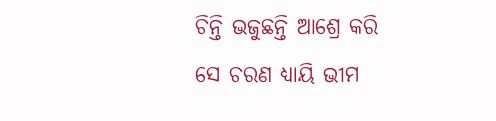ଚିନ୍ତି ଭଜୁଛନ୍ତି ଆଶ୍ରେ କରି
ସେ ଚରଣ ଧ୍ୟାୟି ଭୀମ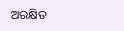ଅରକ୍ଷିତ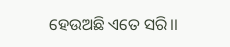ହେଉଅଛି ଏତେ ସରି।।